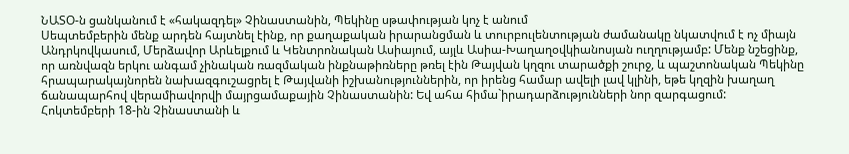ՆԱՏՕ-ն ցանկանում է «հակազդել» Չինաստանին, Պեկինը սթափության կոչ է անում
Սեպտեմբերին մենք արդեն հայտնել էինք, որ քաղաքական իրարանցման և տուրբուլենտության ժամանակը նկատվում է ոչ միայն Անդրկովկասում, Մերձավոր Արևելքում և Կենտրոնական Ասիայում, այլև Ասիա-Խաղաղօվկիանոսյան ուղղությամբ: Մենք նշեցինք, որ առնվազն երկու անգամ չինական ռազմական ինքնաթիռները թռել էին Թայվան կղզու տարածքի շուրջ, և պաշտոնական Պեկինը հրապարակայնորեն նախազգուշացրել է Թայվանի իշխանություններին, որ իրենց համար ավելի լավ կլինի, եթե կղզին խաղաղ ճանապարհով վերամիավորվի մայրցամաքային Չինաստանին: Եվ ահա հիմա`իրադարձությունների նոր զարգացում:
Հոկտեմբերի 18-ին Չինաստանի և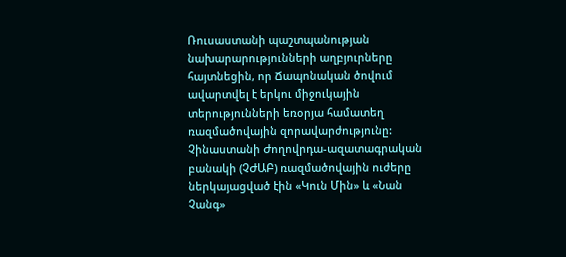Ռուսաստանի պաշտպանության նախարարությունների աղբյուրները հայտնեցին, որ Ճապոնական ծովում ավարտվել է երկու միջուկային տերությունների եռօրյա համատեղ ռազմածովային զորավարժությունը: Չինաստանի Ժողովրդա-ազատագրական բանակի (ՉԺԱԲ) ռազմածովային ուժերը ներկայացված էին «Կուն Մին» և «Նան Չանգ»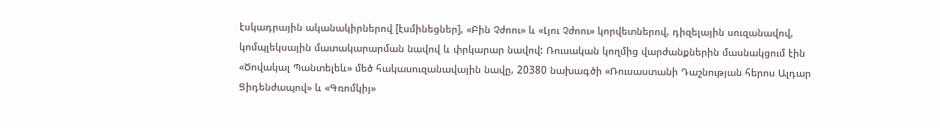էսկադրային ականակիրներով [էսմինեցներ], «Բին Չժոու» և «Լյու Չժոու» կորվետներով, դիզելային սուզանավով, կոմպլեկսային մատակարարման նավով և փրկարար նավով: Ռուսական կողմից վարժանքներին մասնակցում էին «Ծովակալ Պանտելեև» մեծ հակասուզանավային նավը, 20380 նախագծի «Ռուսաստանի Դաշնության հերոս Ալդար Ցիդենժապով» և «Գռոմկիյ»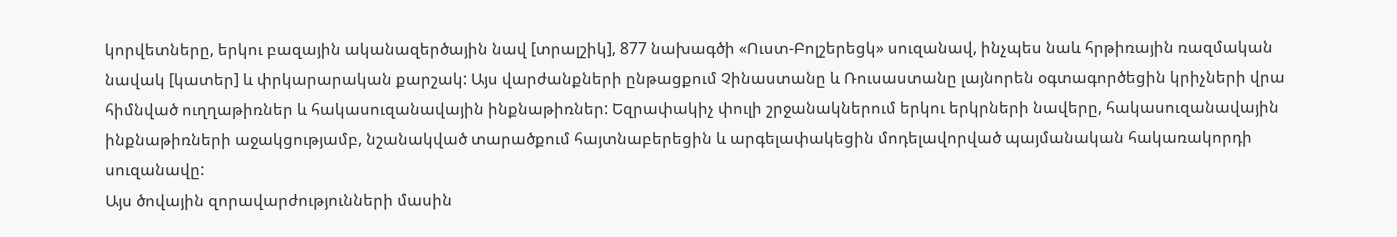կորվետները, երկու բազային ականազերծային նավ [տրալշիկ], 877 նախագծի «Ուստ-Բոլշերեցկ» սուզանավ, ինչպես նաև հրթիռային ռազմական նավակ [կատեր] և փրկարարական քարշակ: Այս վարժանքների ընթացքում Չինաստանը և Ռուսաստանը լայնորեն օգտագործեցին կրիչների վրա հիմնված ուղղաթիռներ և հակասուզանավային ինքնաթիռներ: Եզրափակիչ փուլի շրջանակներում երկու երկրների նավերը, հակասուզանավային ինքնաթիռների աջակցությամբ, նշանակված տարածքում հայտնաբերեցին և արգելափակեցին մոդելավորված պայմանական հակառակորդի սուզանավը:
Այս ծովային զորավարժությունների մասին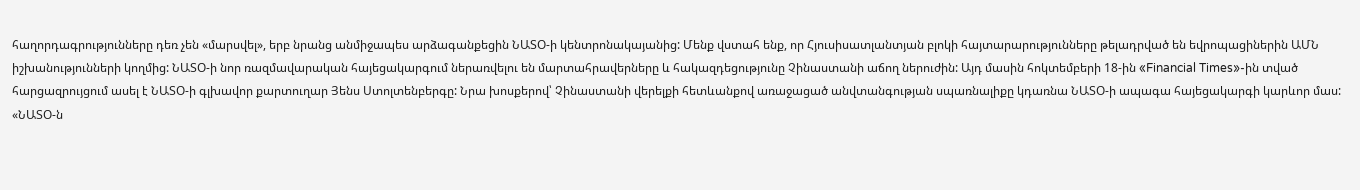հաղորդագրությունները դեռ չեն «մարսվել», երբ նրանց անմիջապես արձագանքեցին ՆԱՏՕ-ի կենտրոնակայանից: Մենք վստահ ենք, որ Հյուսիսատլանտյան բլոկի հայտարարությունները թելադրված են եվրոպացիներին ԱՄՆ իշխանությունների կողմից: ՆԱՏՕ-ի նոր ռազմավարական հայեցակարգում ներառվելու են մարտահրավերները և հակազդեցությունը Չինաստանի աճող ներուժին: Այդ մասին հոկտեմբերի 18-ին «Financial Times»-ին տված հարցազրույցում ասել է ՆԱՏՕ-ի գլխավոր քարտուղար Յենս Ստոլտենբերգը: Նրա խոսքերով՝ Չինաստանի վերելքի հետևանքով առաջացած անվտանգության սպառնալիքը կդառնա ՆԱՏՕ-ի ապագա հայեցակարգի կարևոր մաս: «ՆԱՏՕ-ն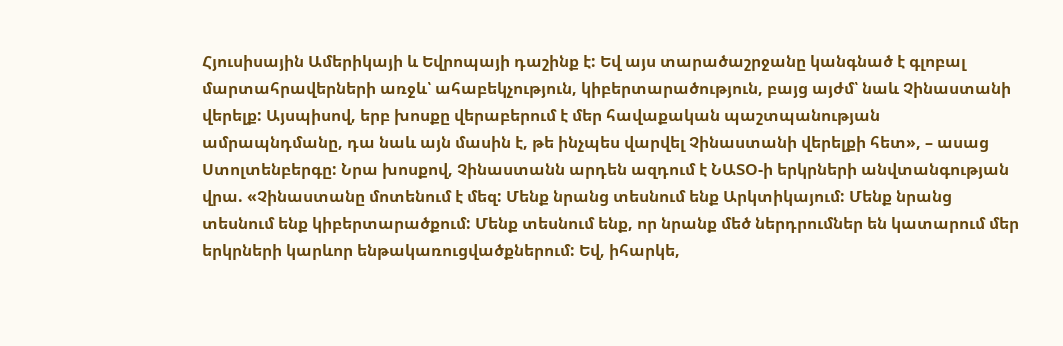Հյուսիսային Ամերիկայի և Եվրոպայի դաշինք է: Եվ այս տարածաշրջանը կանգնած է գլոբալ մարտահրավերների առջև՝ ահաբեկչություն, կիբերտարածություն, բայց այժմ՝ նաև Չինաստանի վերելք: Այսպիսով, երբ խոսքը վերաբերում է մեր հավաքական պաշտպանության ամրապնդմանը, դա նաև այն մասին է, թե ինչպես վարվել Չինաստանի վերելքի հետ», – ասաց Ստոլտենբերգը: Նրա խոսքով, Չինաստանն արդեն ազդում է ՆԱՏՕ-ի երկրների անվտանգության վրա. «Չինաստանը մոտենում է մեզ: Մենք նրանց տեսնում ենք Արկտիկայում: Մենք նրանց տեսնում ենք կիբերտարածքում: Մենք տեսնում ենք, որ նրանք մեծ ներդրումներ են կատարում մեր երկրների կարևոր ենթակառուցվածքներում: Եվ, իհարկե,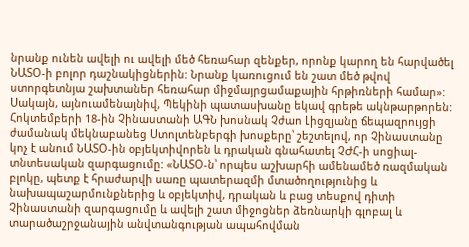նրանք ունեն ավելի ու ավելի մեծ հեռահար զենքեր, որոնք կարող են հարվածել ՆԱՏՕ-ի բոլոր դաշնակիցներին: Նրանք կառուցում են շատ մեծ թվով ստորգետնյա շախտաներ հեռահար միջմայրցամաքային հրթիռների համար»:
Սակայն, այնուամենայնիվ, Պեկինի պատասխանը եկավ գրեթե ակնթարթորեն: Հոկտեմբերի 18-ին Չինաստանի ԱԳՆ խոսնակ Չժաո Լիցզյանը ճեպազրույցի ժամանակ մեկնաբանեց Ստոլտենբերգի խոսքերը՝ շեշտելով, որ Չինաստանը կոչ է անում ՆԱՏՕ-ին օբյեկտիվորեն և դրական գնահատել ՉԺՀ-ի սոցիալ-տնտեսական զարգացումը: «ՆԱՏՕ-ն՝ որպես աշխարհի ամենամեծ ռազմական բլոկը, պետք է հրաժարվի սառը պատերազմի մտածողությունից և նախապաշարմունքներից և օբյեկտիվ, դրական և բաց տեսքով դիտի Չինաստանի զարգացումը և ավելի շատ միջոցներ ձեռնարկի գլոբալ և տարածաշրջանային անվտանգության ապահովման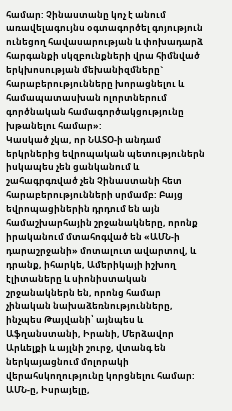համար: Չինաստանը կոչ է անում առավելագույնս օգտագործել գոյություն ունեցող հավասարության և փոխադարձ հարգանքի սկզբունքների վրա հիմնված երկխոսության մեխանիզմները` հարաբերությունները խորացնելու և համապատասխան ոլորտներում գործնական համագործակցությունը խթանելու համար»:
Կասկած չկա, որ ՆԱՏՕ-ի անդամ երկրներից եվրոպական պետություներն իսկապես չեն ցանկանում և շահագրգռված չեն Չինաստանի հետ հարաբերությունների սրմամբ: Բայց եվրոպացիներին դրդում են այն համաշխարհային շրջանակները, որոնք իրականում մտահոգված են «ԱՄՆ-ի դարաշրջանի» մոտալուտ ավարտով, և դրանք, իհարկե, Ամերիկայի իշխող էլիտաները և սիոնիստական շրջանակներն են, որոնց համար չինական նախաձեռնությունները, ինչպես Թայվանի՝ այնպես և Աֆղանստանի, Իրանի, Մերձավոր Արևելքի և այլնի շուրջ, վտանգ են ներկայացնում մոլորակի վերահսկողությունը կորցնելու համար: ԱՄՆ-ը, Իսրայելը,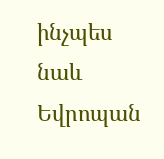ինչպես նաև Եվրոպան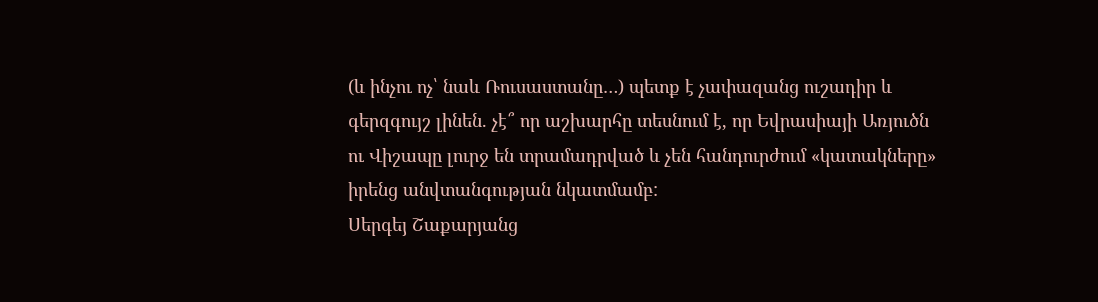(և ինչու ոչ՝ նաև Ռուսաստանը…) պետք է չափազանց ուշադիր և գերզգույշ լինեն. չէ՞ որ աշխարհը տեսնում է, որ Եվրասիայի Առյուծն ու Վիշապը լուրջ են տրամադրված և չեն հանդուրժում «կատակները» իրենց անվտանգության նկատմամբ:
Սերգեյ Շաքարյանց